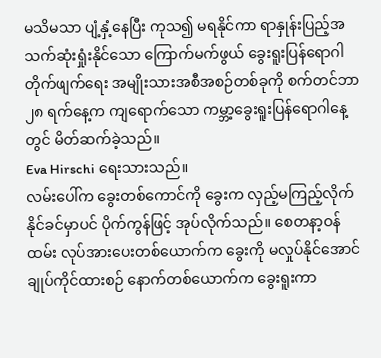မသိမသာ ပျံ့နှံ့နေပြီး ကုသ၍ မရနိုင်ကာ ရာနှုန်းပြည့်အသက်ဆုံးရှုံးနိုင်သော ကြောက်မက်ဖွယ် ခွေးရူးပြန်ရောဂါတိုက်ဖျက်ရေး အမျိုးသားအစီအစဉ်တစ်ခုကို စက်တင်ဘာ ၂၈ ရက်နေ့က ကျရောက်သော ကမ္ဘာ့ခွေးရူးပြန်ရောဂါနေ့တွင် မိတ်ဆက်ခဲ့သည်။
Eva Hirschi ရေးသားသည်။
လမ်းပေါ်က ခွေးတစ်ကောင်ကို ခွေးက လှည့်မကြည့်လိုက်နိုင်ခင်မှာပင် ပိုက်ကွန်ဖြင့် အုပ်လိုက်သည်။ စေတနာ့ဝန်ထမ်း လုပ်အားပေးတစ်ယောက်က ခွေးကို မလှုပ်နိုင်အောင် ချုပ်ကိုင်ထားစဉ် နောက်တစ်ယောက်က ခွေးရူးကာ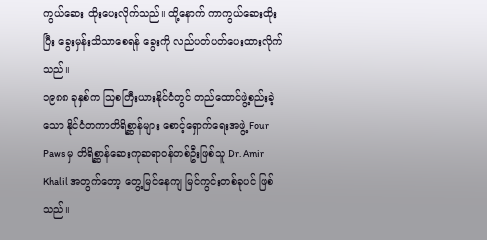ကွယ်ဆေး ထိုးပေးလိုက်သည်။ ထို့နောက် ကာကွယ်ဆေးထိုးပြီး ခွေးမှန်းသိသာစေရန် ခွေးကို လည်ပတ်ပတ်ပေးထားလိုက်သည်။
၁၉၈၈ ခုနှစ်က သြစတြီးယားနိုင်ငံတွင် တည်ထောင်ဖွဲ့စည်းခဲ့သော နိုင်ငံတကာတိရိစ္ဆာန်များ စောင့်ရှောက်ရေးအဖွဲ့ Four Paws မှ တိရိစ္ဆာန်ဆေးကုဆရာဝန်တစ်ဦးဖြစ်သူ Dr. Amir Khalil အတွက်တော့ တွေ့မြင်နေကျ မြင်ကွင်းတစ်ခုပင် ဖြစ်သည်။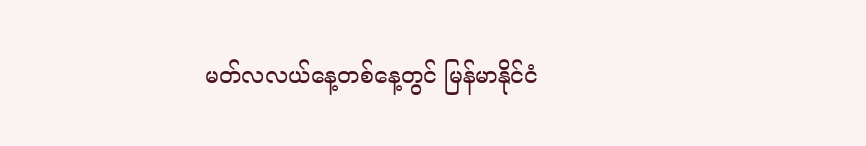မတ်လလယ်နေ့တစ်နေ့တွင် မြန်မာနိုင်ငံ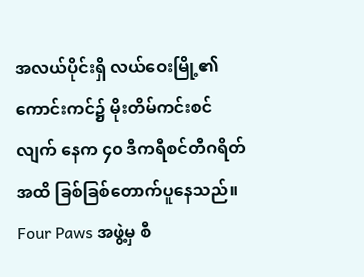အလယ်ပိုင်းရှိ လယ်ဝေးမြို့၏ ကောင်းကင်၌ မိုးတိမ်ကင်းစင်လျက် နေက ၄၀ ဒီကရီစင်တီဂရိတ်အထိ ခြစ်ခြစ်တောက်ပူနေသည်။ Four Paws အဖွဲ့မှ စီ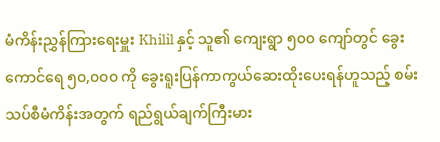မံကိန်းညွှန်ကြားရေးမှူး Khilil နှင့် သူ၏ ကျေးရွာ ၅၀၀ ကျော်တွင် ခွေးကောင်ရေ ၅၀,၀၀၀ ကို ခွေးရူးပြန်ကာကွယ်ဆေးထိုးပေးရန်ဟူသည့် စမ်းသပ်စီမံကိန်းအတွက် ရည်ရွယ်ချက်ကြီးမား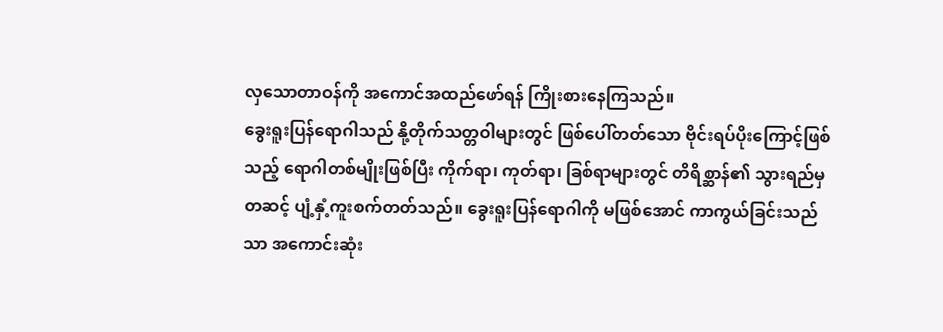လှသောတာဝန်ကို အကောင်အထည်ဖော်ရန် ကြိုးစားနေကြသည်။
ခွေးရူးပြန်ရောဂါသည် နို့တိုက်သတ္တဝါများတွင် ဖြစ်ပေါ်တတ်သော ဗိုင်းရပ်ပိုးကြောင့်ဖြစ်သည့် ရောဂါတစ်မျိုးဖြစ်ပြီး ကိုက်ရာ၊ ကုတ်ရာ၊ ခြစ်ရာများတွင် တိရိစ္ဆာန်၏ သွားရည်မှတဆင့် ပျံ့နှံ့ကူးစက်တတ်သည်။ ခွေးရူးပြန်ရောဂါကို မဖြစ်အောင် ကာကွယ်ခြင်းသည်သာ အကောင်းဆုံး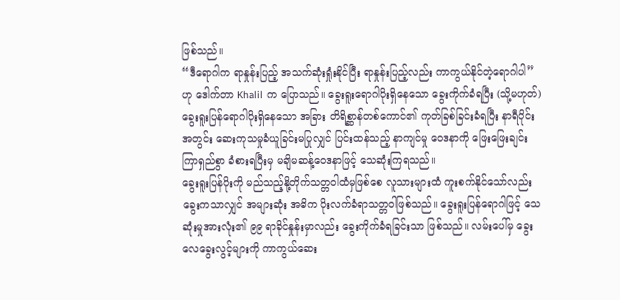ဖြစ်သည်။
“ဒီရောဂါက ရာနှုန်းပြည့် အသက်ဆုံးရှုံးနိုင်ပြီး ရာနှုန်းပြည့်လည်း ကာကွယ်နိုင်တဲ့ရောဂါပါ” ဟု ဒေါက်တာ Khalil က ပြောသည်။ ခွေးရူးရောဂါပိုးရှိနေသော ခွေးကိုက်ခံရပြီး (သို့မဟုတ်) ခွေးရူးပြန်ရောဂါပိုးရှိနေသော အခြား တိရိစ္ဆာန်တစ်ကောင်၏ ကုတ်ခြစ်ခြင်းခံရပြီး နာရီပိုင်းအတွင်း ဆေးကုသမှုခံယူခြင်းမပြုလျှင် ပြင်းထန်သည့် နာကျင်မှု ဝေဒနာကို ဖြေးဖြေးချင်းကြာရှည်စွာ ခံစားရပြီးမှ မချိမဆန့်ဝေဒနာဖြင့် သေဆုံးကြရသည်။
ခွေးရူးပြန်ပိုးကို မည်သည့်နို့တိုက်သတ္တဝါထံမှဖြစ်စေ လူသားများထံ ကူးစက်နိုင်သော်လည်း ခွေးကသာလျှင် အများဆုံး အဓိက ပိုးလက်ခံရာသတ္တဝါဖြစ်သည်။ ခွေးရူးပြန်ရောဂါဖြင့် သေဆုံးမှုအားလုံး၏ ၉၉ ရာခိုင်နှုန်းမှာလည်း ခွေးကိုက်ခံရခြင်းသာ ဖြစ်သည်။ လမ်းပေါ်မှ ခွေးလေခွေးလွင့်များကို ကာကွယ်ဆေး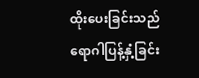ထိုးပေးခြင်းသည် ရောဂါပြန့်နှံ့ခြင်း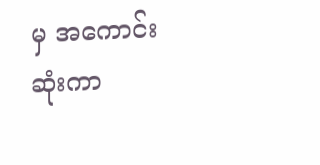မှ အကောင်းဆုံးကာ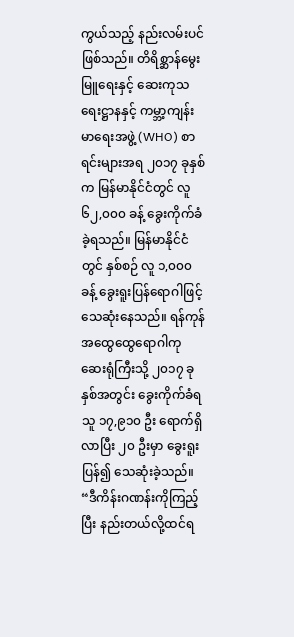ကွယ်သည့် နည်းလမ်းပင် ဖြစ်သည်။ တိရိစ္ဆာန်မွေးမြူရေးနှင့် ဆေးကုသရေးဋ္ဌာနနှင့် ကမ္ဘာ့ကျန်းမာရေးအဖွဲ့ (WHO) စာရင်းများအရ ၂၀၁၇ ခုနှစ်က မြန်မာနိုင်ငံတွင် လူ ၆၂,၀၀၀ ခန့် ခွေးကိုက်ခံခဲ့ရသည်။ မြန်မာနိုင်ငံတွင် နှစ်စဉ် လူ ၁,၀၀၀ ခန့် ခွေးရူးပြန်ရောဂါဖြင့် သေဆုံးနေသည်။ ရန်ကုန်အထွေထွေရောဂါကု ဆေးရုံကြီးသို့ ၂၀၁၇ ခုနှစ်အတွင်း ခွေးကိုက်ခံရသူ ၁၇,၉၁၀ ဦး ရောက်ရှိလာပြီး ၂၀ ဦးမှာ ခွေးရူးပြန်၍ သေဆုံးခဲ့သည်။
“ဒီကိန်းဂဏန်းကိုကြည့်ပြီး နည်းတယ်လို့ထင်ရ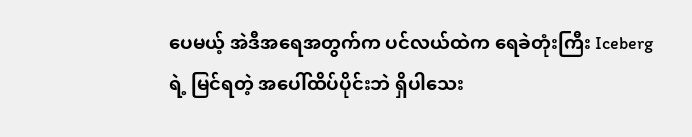ပေမယ့် အဲဒီအရေအတွက်က ပင်လယ်ထဲက ရေခဲတုံးကြီး Iceberg ရဲ့ မြင်ရတဲ့ အပေါ်ထိပ်ပိုင်းဘဲ ရှိပါသေး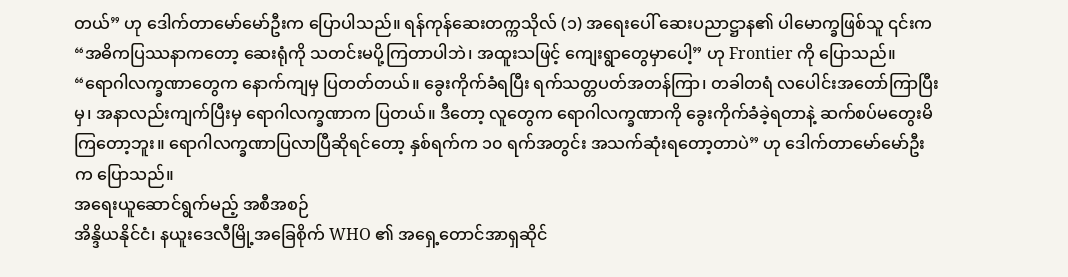တယ်” ဟု ဒေါက်တာမော်မော်ဦးက ပြောပါသည်။ ရန်ကုန်ဆေးတက္ကသိုလ် (၁) အရေးပေါ် ဆေးပညာဋ္ဌာန၏ ပါမောက္ခဖြစ်သူ ၎င်းက “အဓိကပြဿနာကတော့ ဆေးရုံကို သတင်းမပို့ကြတာပါဘဲ၊ အထူးသဖြင့် ကျေးရွာတွေမှာပေါ့” ဟု Frontier ကို ပြောသည်။
“ရောဂါလက္ခဏာတွေက နောက်ကျမှ ပြတတ်တယ်။ ခွေးကိုက်ခံရပြီး ရက်သတ္တပတ်အတန်ကြာ၊ တခါတရံ လပေါင်းအတော်ကြာပြီးမှ၊ အနာလည်းကျက်ပြီးမှ ရောဂါလက္ခဏာက ပြတယ်။ ဒီတော့ လူတွေက ရောဂါလက္ခဏာကို ခွေးကိုက်ခံခဲ့ရတာနဲ့ ဆက်စပ်မတွေးမိကြတော့ဘူး။ ရောဂါလက္ခဏာပြလာပြီဆိုရင်တော့ နှစ်ရက်က ၁၀ ရက်အတွင်း အသက်ဆုံးရတော့တာပဲ” ဟု ဒေါက်တာမော်မော်ဦးက ပြောသည်။
အရေးယူဆောင်ရွက်မည့် အစီအစဉ်
အိန္ဒိယနိုင်ငံ၊ နယူးဒေလီမြို့အခြေစိုက် WHO ၏ အရှေ့တောင်အာရှဆိုင်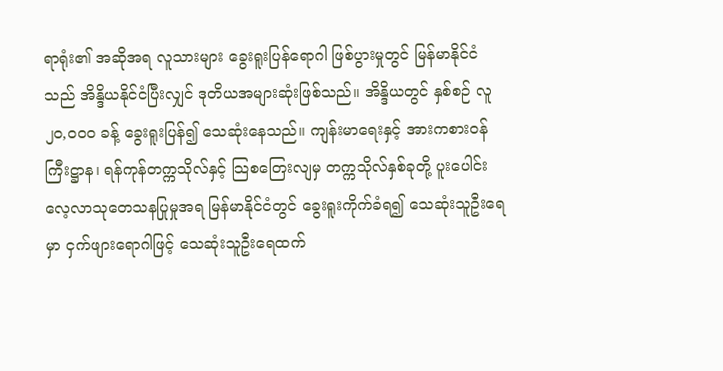ရာရုံး၏ အဆိုအရ လူသားများ ခွေးရူးပြန်ရောဂါ ဖြစ်ပွားမှုတွင် မြန်မာနိုင်ငံသည် အိန္ဒိယနိုင်ငံပြီးလျှင် ဒုတိယအများဆုံးဖြစ်သည်။ အိန္ဒိယတွင် နှစ်စဉ် လူ ၂၀,၀၀၀ ခန့် ခွေးရူးပြန်၍ သေဆုံးနေသည်။ ကျန်းမာရေးနှင့် အားကစားဝန်ကြီးဋ္ဌာန၊ ရန်ကုန်တက္ကသိုလ်နှင့် သြစတြေးလျမှ တက္ကသိုလ်နှစ်ခုတို့ ပူးပေါင်းလေ့လာသုတေသနပြုမှုအရ မြန်မာနိုင်ငံတွင် ခွေးရူးကိုက်ခံရ၍ သေဆုံးသူဦးရေမှာ ငှက်ဖျားရောဂါဖြင့် သေဆုံးသူဦးရေထက်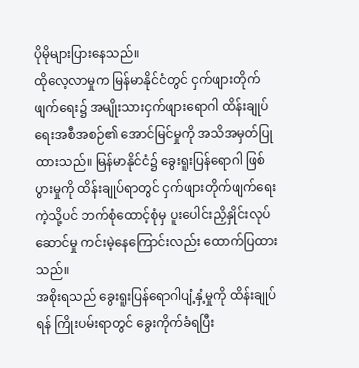ပိုမိုများပြားနေသည်။
ထိုလေ့လာမှုက မြန်မာနိုင်ငံတွင် ငှက်ဖျားတိုက်ဖျက်ရေး၌ အမျိုးသားငှက်ဖျားရောဂါ ထိန်းချုပ်ရေးအစီအစဉ်၏ အောင်မြင်မှုကို အသိအမှတ်ပြုထားသည်။ မြန်မာနိုင်ငံ၌ ခွေးရူးပြန်ရောဂါ ဖြစ်ပွားမှုကို ထိန်းချုပ်ရာတွင် ငှက်ဖျားတိုက်ဖျက်ရေးကဲ့သို့ပင် ဘက်စုံထောင့်စုံမှ ပူးပေါင်းညှိနှိုင်းလုပ်ဆောင်မှု ကင်းမဲ့နေကြောင်းလည်း ထောက်ပြထားသည်။
အစိုးရသည် ခွေးရူးပြန်ရောဂါပျံ့နှံ့မှုကို ထိန်းချုပ်ရန် ကြိုးပမ်းရာတွင် ခွေးကိုက်ခံရပြီး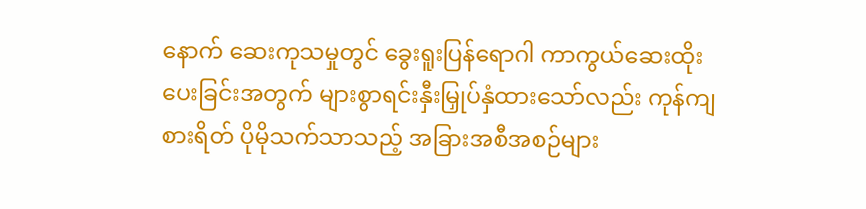နောက် ဆေးကုသမှုတွင် ခွေးရူးပြန်ရောဂါ ကာကွယ်ဆေးထိုးပေးခြင်းအတွက် များစွာရင်းနှီးမြှုပ်နှံထားသော်လည်း ကုန်ကျစားရိတ် ပိုမိုသက်သာသည့် အခြားအစီအစဉ်များ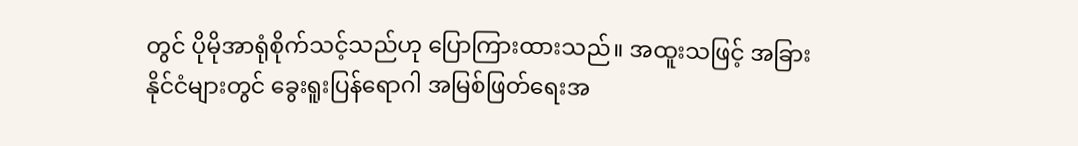တွင် ပိုမိုအာရုံစိုက်သင့်သည်ဟု ပြောကြားထားသည်။ အထူးသဖြင့် အခြားနိုင်ငံများတွင် ခွေးရူးပြန်ရောဂါ အမြစ်ဖြတ်ရေးအ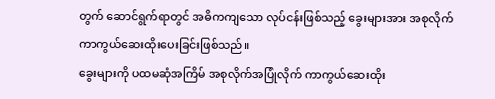တွက် ဆောင်ရွက်ရာတွင် အဓိကကျသော လုပ်ငန်းဖြစ်သည့် ခွေးများအား အစုလိုက် ကာကွယ်ဆေးထိုးပေးခြင်းဖြစ်သည်။
ခွေးများကို ပထမဆုံအကြိမ် အစုလိုက်အပြုံလိုက် ကာကွယ်ဆေးထိုး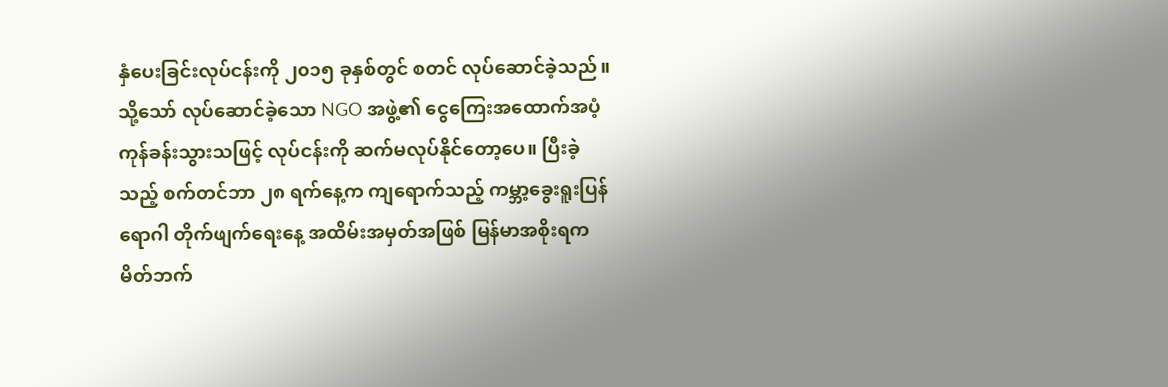နှံပေးခြင်းလုပ်ငန်းကို ၂၀၁၅ ခုနှစ်တွင် စတင် လုပ်ဆောင်ခဲ့သည်။ သို့သော် လုပ်ဆောင်ခဲ့သော NGO အဖွဲ့၏ ငွေကြေးအထောက်အပံ့ ကုန်ခန်းသွားသဖြင့် လုပ်ငန်းကို ဆက်မလုပ်နိုင်တော့ပေ။ ပြီးခဲ့သည့် စက်တင်ဘာ ၂၈ ရက်နေ့က ကျရောက်သည့် ကမ္ဘာ့ခွေးရူးပြန်ရောဂါ တိုက်ဖျက်ရေးနေ့ အထိမ်းအမှတ်အဖြစ် မြန်မာအစိုးရက မိတ်ဘက်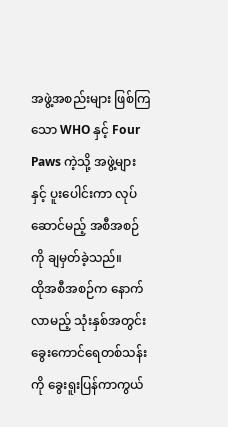အဖွဲ့အစည်းများ ဖြစ်ကြသော WHO နှင့် Four Paws ကဲ့သို့ အဖွဲ့များနှင့် ပူးပေါင်းကာ လုပ်ဆောင်မည့် အစီအစဉ်ကို ချမှတ်ခဲ့သည်။
ထိုအစီအစဉ်က နောက်လာမည့် သုံးနှစ်အတွင်း ခွေးကောင်ရေတစ်သန်းကို ခွေးရူးပြန်ကာကွယ်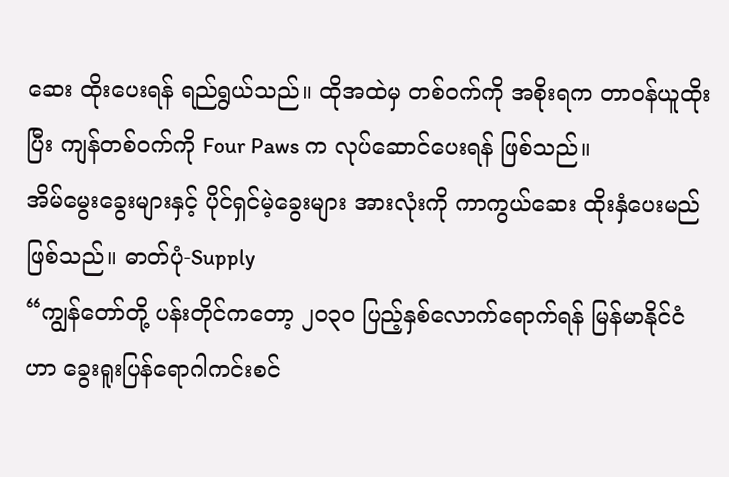ဆေး ထိုးပေးရန် ရည်ရွယ်သည်။ ထိုအထဲမှ တစ်ဝက်ကို အစိုးရက တာဝန်ယူထိုးပြီး ကျန်တစ်ဝက်ကို Four Paws က လုပ်ဆောင်ပေးရန် ဖြစ်သည်။
အိမ်မွေးခွေးများနှင့် ပိုင်ရှင်မဲ့ခွေးများ အားလုံးကို ကာကွယ်ဆေး ထိုးနှံပေးမည်ဖြစ်သည်။ ဓာတ်ပုံ-Supply
“ကျွန်တော်တို့ ပန်းတိုင်ကတော့ ၂၀၃၀ ပြည့်နှစ်လောက်ရောက်ရန် မြန်မာနိုင်ငံဟာ ခွေးရူးပြန်ရောဂါကင်းစင်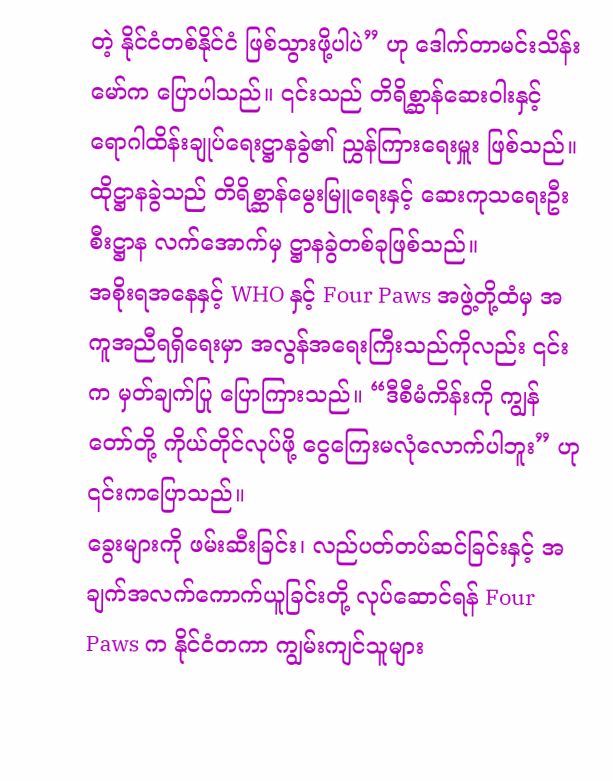တဲ့ နိုင်ငံတစ်နိုင်ငံ ဖြစ်သွားဖို့ပါပဲ” ဟု ဒေါက်တာမင်းသိန်းမော်က ပြောပါသည်။ ၎င်းသည် တိရိစ္ဆာန်ဆေးဝါးနှင့် ရောဂါထိန်းချုပ်ရေးဋ္ဌာနခွဲ၏ ညွှန်ကြားရေးမှူး ဖြစ်သည်။ ထိုဋ္ဌာနခွဲသည် တိရိစ္ဆာန်မွေးမြူရေးနှင့် ဆေးကုသရေးဦးစီးဋ္ဌာန လက်အောက်မှ ဋ္ဌာနခွဲတစ်ခုဖြစ်သည်။
အစိုးရအနေနှင့် WHO နှင့် Four Paws အဖွဲ့တို့ထံမှ အကူအညီရရှိရေးမှာ အလွန်အရေးကြီးသည်ကိုလည်း ၎င်းက မှတ်ချက်ပြု ပြောကြားသည်။ “ဒီစီမံကိန်းကို ကျွန်တော်တို့ ကိုယ်တိုင်လုပ်ဖို့ ငွေကြေးမလုံလောက်ပါဘူး” ဟု ၎င်းကပြောသည်။
ခွေးများကို ဖမ်းဆီးခြင်း၊ လည်ပတ်တပ်ဆင်ခြင်းနှင့် အချက်အလက်ကောက်ယူခြင်းတို့ လုပ်ဆောင်ရန် Four Paws က နိုင်ငံတကာ ကျွမ်းကျင်သူများ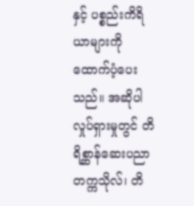နှင့် ပစ္စည်းကိရိယာများကို ထောက်ပံ့ပေးသည်။ အဆိုပါလှုပ်ရှားမှုတွင် တိရိစ္ဆာန်ဆေးပညာတက္ကသိုလ်၊ တိ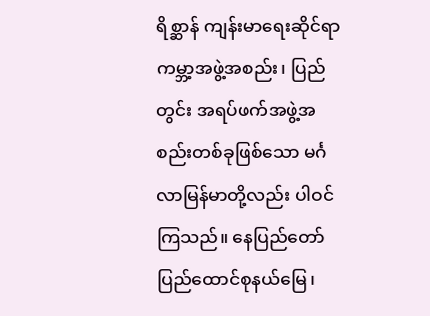ရိစ္ဆာန် ကျန်းမာရေးဆိုင်ရာ ကမ္ဘာ့အဖွဲ့အစည်း၊ ပြည်တွင်း အရပ်ဖက်အဖွဲ့အစည်းတစ်ခုဖြစ်သော မင်္ဂလာမြန်မာတို့လည်း ပါဝင်ကြသည်။ နေပြည်တော် ပြည်ထောင်စုနယ်မြေ၊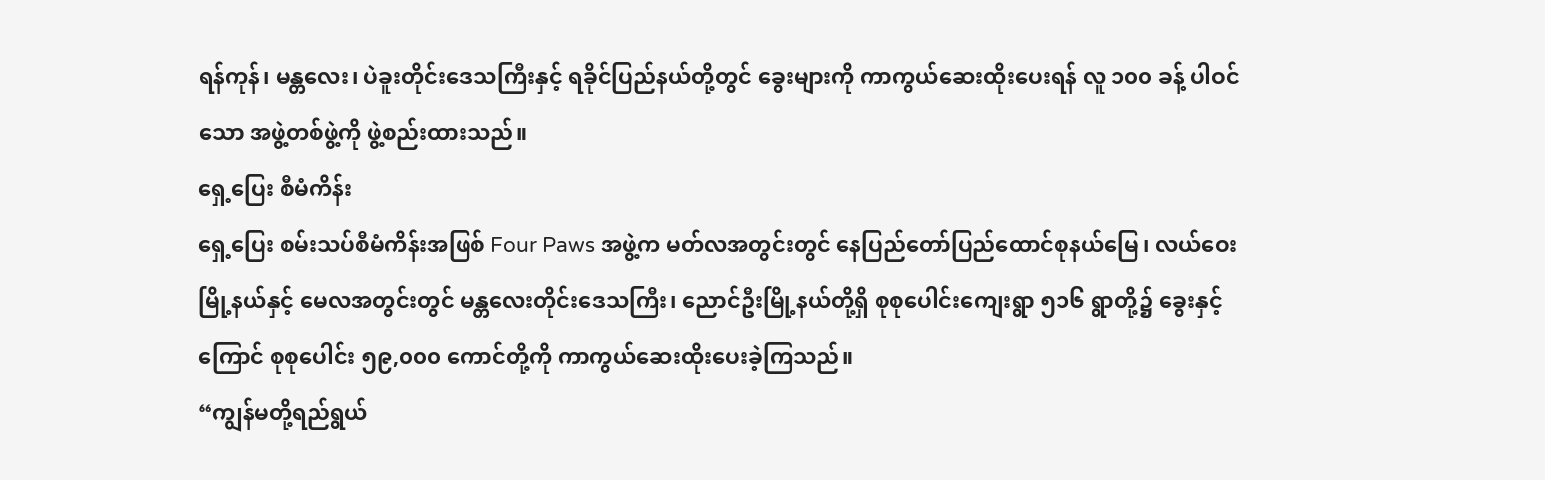ရန်ကုန်၊ မန္တလေး၊ ပဲခူးတိုင်းဒေသကြီးနှင့် ရခိုင်ပြည်နယ်တို့တွင် ခွေးများကို ကာကွယ်ဆေးထိုးပေးရန် လူ ၁၀၀ ခန့် ပါဝင်သော အဖွဲ့တစ်ဖွဲ့ကို ဖွဲ့စည်းထားသည်။
ရှေ့ပြေး စီမံကိန်း
ရှေ့ပြေး စမ်းသပ်စီမံကိန်းအဖြစ် Four Paws အဖွဲ့က မတ်လအတွင်းတွင် နေပြည်တော်ပြည်ထောင်စုနယ်မြေ၊ လယ်ဝေးမြို့နယ်နှင့် မေလအတွင်းတွင် မန္တလေးတိုင်းဒေသကြီး၊ ညောင်ဦးမြို့နယ်တို့ရှိ စုစုပေါင်းကျေးရွာ ၅၁၆ ရွာတို့၌ ခွေးနှင့်ကြောင် စုစုပေါင်း ၅၉,၀၀၀ ကောင်တို့ကို ကာကွယ်ဆေးထိုးပေးခဲ့ကြသည်။
“ကျွန်မတို့ရည်ရွယ်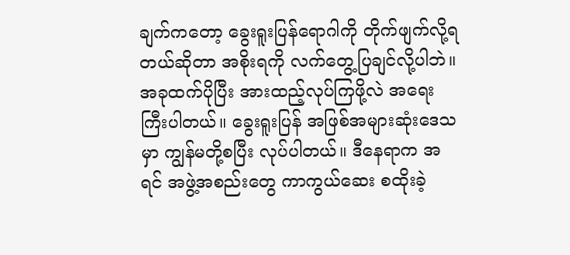ချက်ကတော့ ခွေးရူးပြန်ရောဂါကို တိုက်ဖျက်လို့ရတယ်ဆိုတာ အစိုးရကို လက်တွေ့ပြချင်လို့ပါဘဲ။ အခုထက်ပိုပြီး အားထည့်လုပ်ကြဖို့လဲ အရေးကြီးပါတယ်။ ခွေးရူးပြန် အဖြစ်အများဆုံးဒေသမှာ ကျွန်မတို့စပြီး လုပ်ပါတယ်။ ဒီနေရာက အရင် အဖွဲ့အစည်းတွေ ကာကွယ်ဆေး စထိုးခဲ့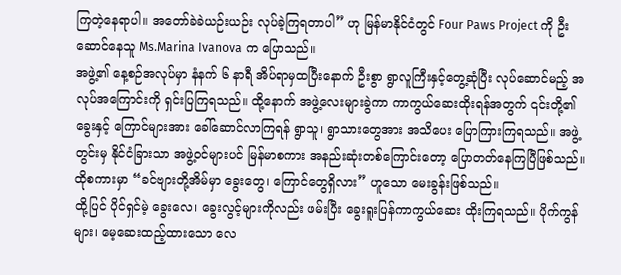ကြတဲ့နေရာပါ။ အတော်ခဲခဲယဉ်းယဉ်း လုပ်ခဲ့ကြရတာပါ” ဟု မြန်မာနိုင်ငံတွင် Four Paws Project ကို ဦးဆောင်နေသူ Ms.Marina Ivanova က ပြောသည်။
အဖွဲ့၏ နေ့စဉ်အလုပ်မှာ နံနက် ၆ နာရီ အိပ်ရာမှထပြီးနောက် ဦးစွာ ရွာလူကြီးနှင့်တွေ့ဆုံပြီး လုပ်ဆောင်မည့် အလုပ်အကြောင်းကို ရှင်းပြကြရသည်။ ထို့နောက် အဖွဲ့လေးများခွဲကာ ကာကွယ်ဆေးထိုးရန်အတွက် ၎င်းတို့၏ ခွေးနှင့် ကြောင်များအား ခေါ်ဆောင်လာကြရန် ရွာသူ၊ ရွာသားတွေအား အသိပေး ပြောကြားကြရသည်။ အဖွဲ့တွင်းမှ နိုင်ငံခြားသာ အဖွဲ့ဝင်များပင် မြန်မာစကား အနည်းဆုံးတစ်ကြောင်းတော့ ပြောတတ်နေကြပြီဖြစ်သည်။ ထိုစကားမှာ “ခင်ဗျားတို့အိမ်မှာ ခွေးတွေ၊ ကြောင်တွေရှိလား” ဟူသော မေးခွန်းဖြစ်သည်။
ထို့ပြင် ပိုင်ရှင်မဲ့ ခွေးလေ၊ ခွေးလွင့်များကိုလည်း ဖမ်းပြီး ခွေးရူးပြန်ကာကွယ်ဆေး ထိုးကြရသည်။ ပိုက်ကွန်များ၊ မေ့ဆေးထည့်ထားသော လေ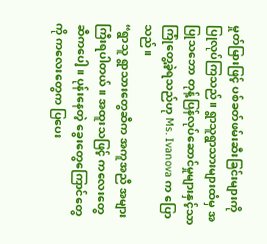မှုတ်မြားဖြင့် ပစ်ခတ်ဖမ်းဆီးခြင်းများကို ပြုလုပ်ကြသည်။ ရွာသူရွာသားများထံမှ အပြုသဘော တုန့်ပြန်လုပ်ဆောင်မှုများနှင့်သာ ကြုံတွေ့ခဲ့ရသည်ဟု Ms. Ivanova က ပြောသည်။
“ရွာသူ ရွာသားတွေဆီက အကူအညီ အများကြီးရပါတယ်။ အထူးသဖြင့် ကလေးတွေဆီကပေါ့။ ပုန်းနေတဲ့ ခွေးတွေကြောင်တွေကို ကလေးတွေက ပြပေး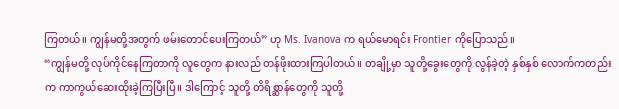ကြတယ်။ ကျွန်မတို့အတွက် ဖမ်းတောင်ပေးကြတယ်” ဟု Ms. Ivanova က ရယ်မောရင်း Frontier ကိုပြောသည်။
“ကျွန်မတို့ လုပ်ကိုင်နေကြတာကို လူတွေက နားလည် တန်ဖိုးထားကြပါတယ်။ တချို့မှာ သူတို့ခွေးတွေကို လွန်ခဲ့တဲ့ နှစ်နှစ် လောက်ကတည်းက ကာကွယ်ဆေးထိုးခဲ့ကြပြီးပြီ။ ဒါကြောင့် သူတို့ တိရိစ္ဆာန်တွေကို သူတို့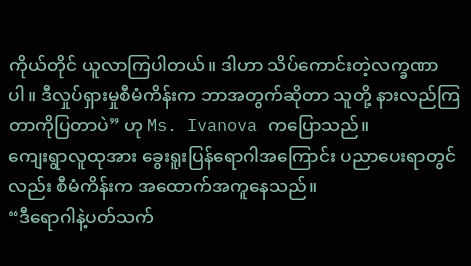ကိုယ်တိုင် ယူလာကြပါတယ်။ ဒါဟာ သိပ်ကောင်းတဲ့လက္ခဏာပါ။ ဒီလှုပ်ရှားမှုစီမံကိန်းက ဘာအတွက်ဆိုတာ သူတို့ နားလည်ကြတာကိုပြတာပဲ” ဟု Ms. Ivanova ကပြောသည်။
ကျေးရွာလူထုအား ခွေးရူးပြန်ရောဂါအကြောင်း ပညာပေးရာတွင်လည်း စီမံကိန်းက အထောက်အကူနေသည်။
“ဒီရောဂါနဲ့ပတ်သက်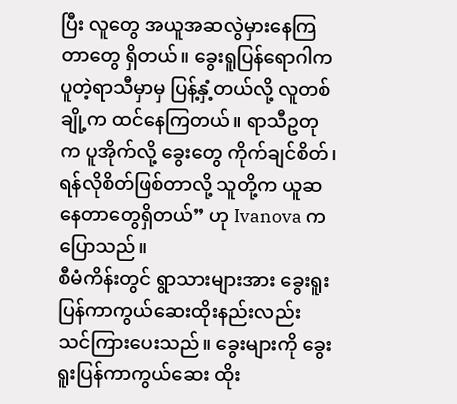ပြီး လူတွေ အယူအဆလွဲမှားနေကြတာတွေ ရှိတယ်။ ခွေးရူပြန်ရောဂါက ပူတဲ့ရာသီမှာမှ ပြန့်နှံ့တယ်လို့ လူတစ်ချို့က ထင်နေကြတယ်။ ရာသီဥတုက ပူအိုက်လို့ ခွေးတွေ ကိုက်ချင်စိတ်၊ ရန်လိုစိတ်ဖြစ်တာလို့ သူတို့က ယူဆနေတာတွေရှိတယ်” ဟု Ivanova ကပြောသည်။
စီမံကိန်းတွင် ရွာသားများအား ခွေးရူးပြန်ကာကွယ်ဆေးထိုးနည်းလည်း သင်ကြားပေးသည်။ ခွေးများကို ခွေးရူးပြန်ကာကွယ်ဆေး ထိုး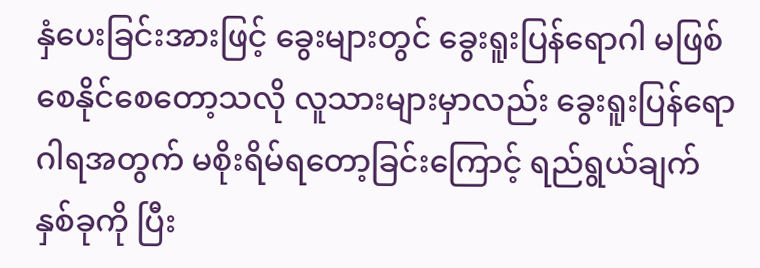နှံပေးခြင်းအားဖြင့် ခွေးများတွင် ခွေးရူးပြန်ရောဂါ မဖြစ်စေနိုင်စေတော့သလို လူသားများမှာလည်း ခွေးရူးပြန်ရောဂါရအတွက် မစိုးရိမ်ရတော့ခြင်းကြောင့် ရည်ရွယ်ချက်နှစ်ခုကို ပြီး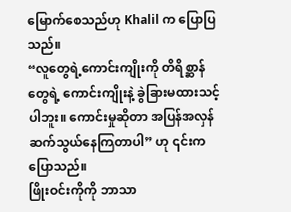မြောက်စေသည်ဟု Khalil က ပြောပြသည်။
“လူတွေရဲ့ကောင်းကျိုးကို တိရိစ္ဆာန်တွေရဲ့ ကောင်းကျိုးနဲ့ ခွဲခြားမထားသင့်ပါဘူး။ ကောင်းမှုဆိုတာ အပြန်အလှန် ဆက်သွယ်နေကြတာပါ” ဟု ၎င်းကပြောသည်။
ဖြိုးဝင်းကိုကို ဘာသာ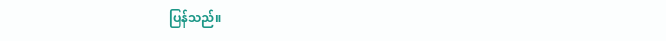ပြန်သည်။